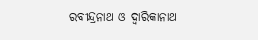ରବୀନ୍ଦ୍ରନାଥ ଓ ଦ୍ବାରିକାନାଥ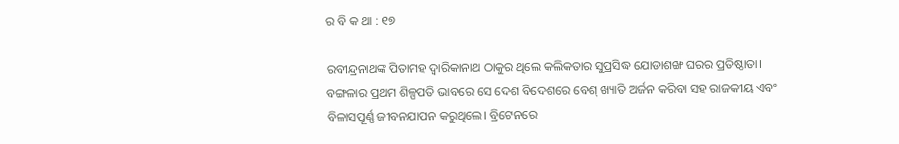ର ବି କ ଥା : ୧୭

ରବୀନ୍ଦ୍ରନାଥଙ୍କ ପିତାମହ ଦ୍ୱାରିକାନାଥ ଠାକୁର ଥିଲେ କଲିକତାର ସୁପ୍ରସିଦ୍ଧ ଯୋଡାଶଙ୍ଖ ଘରର ପ୍ରତିଷ୍ଠାତା। ବଙ୍ଗଳାର ପ୍ରଥମ ଶିଳ୍ପପତି ଭାବରେ ସେ ଦେଶ ବିଦେଶରେ ବେଶ୍ ଖ୍ୟାତି ଅର୍ଜନ କରିବା ସହ ରାଜକୀୟ ଏବଂ ବିଳାସପୂର୍ଣ୍ଣ ଜୀବନଯାପନ କରୁଥିଲେ। ବ୍ରିଟେନରେ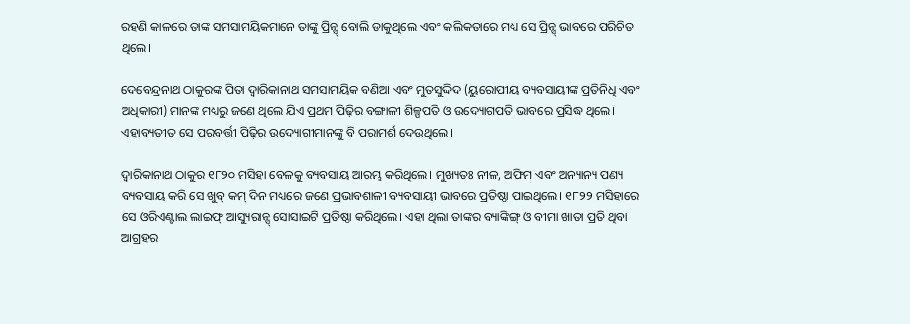ରହଣି କାଳରେ ତାଙ୍କ ସମସାମୟିକମାନେ ତାଙ୍କୁ ପ୍ରିନ୍ସ୍ ବୋଲି ଡାକୁଥିଲେ ଏବଂ କଲିକତାରେ ମଧ୍ୟ ସେ ପ୍ରିନ୍ସ୍ ଭାବରେ ପରିଚିତ ଥିଲେ।

ଦେବେନ୍ଦ୍ରନାଥ ଠାକୁରଙ୍କ ପିତା ଦ୍ୱାରିକାନାଥ ସମସାମୟିକ ବଣିଆ ଏବଂ ମୁତସୁଦ୍ଦିଦ (ୟୁରୋପୀୟ ବ୍ୟବସାୟୀଙ୍କ ପ୍ରତିନିଧି ଏବଂ ଅଧିକାରୀ) ମାନଙ୍କ ମଧ୍ୟରୁ ଜଣେ ଥିଲେ ଯିଏ ପ୍ରଥମ ପିଢ଼ିର ବଙ୍ଗାଳୀ ଶିଳ୍ପପତି ଓ ଉଦ୍ୟୋଗପତି ଭାବରେ ପ୍ରସିଦ୍ଧ ଥିଲେ। ଏହାବ୍ୟତୀତ ସେ ପରବର୍ତ୍ତୀ ପିଢ଼ିର ଉଦ୍ୟୋଗୀମାନଙ୍କୁ ବି ପରାମର୍ଶ ଦେଉଥିଲେ।

ଦ୍ବାରିକାନାଥ ଠାକୁର ୧୮୨୦ ମସିହା ବେଳକୁ ବ୍ୟବସାୟ ଆରମ୍ଭ କରିଥିଲେ। ମୁଖ୍ୟତଃ ନୀଳ, ଅଫିମ ଏବଂ ଅନ୍ୟାନ୍ୟ ପଣ୍ୟ ବ୍ୟବସାୟ କରି ସେ ଖୁବ୍ କମ୍ ଦିନ ମଧ୍ୟରେ ଜଣେ ପ୍ରଭାବଶାଳୀ ବ୍ୟବସାୟୀ ଭାବରେ ପ୍ରତିଷ୍ଠା ପାଇଥିଲେ। ୧୮୨୨ ମସିହାରେ ସେ ଓରିଏଣ୍ଟାଲ ଲାଇଫ୍ ଆସ୍ୟୁରାନ୍ସ୍ ସୋସାଇଟି ପ୍ରତିଷ୍ଠା କରିଥିଲେ। ଏହା ଥିଲା ତାଙ୍କର ବ୍ୟାଙ୍କିଙ୍ଗ୍ ଓ ବୀମା ଖାତା ପ୍ରତି ଥିବା ଆଗ୍ରହର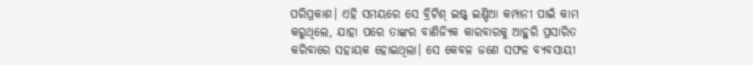ପରିପ୍ରକାଶ। ଏହି ସମୟରେ ସେ ବ୍ରିଟିଶ୍ ଇଷ୍ଟ୍ ଇଣ୍ଡିଆ କମ୍ପାନୀ ପାଇଁ କାମ କରୁଥିଲେ, ଯାହା ପରେ ତାଙ୍କର ବାଣିଜ୍ୟିକ କାରବାରକୁ ଆହୁରି ପ୍ରସାରିତ କରିବାରେ ସହାୟକ ହୋଇଥିଲା। ସେ କେବଳ ଜଣେ ସଫଳ ବ୍ୟବସାୟୀ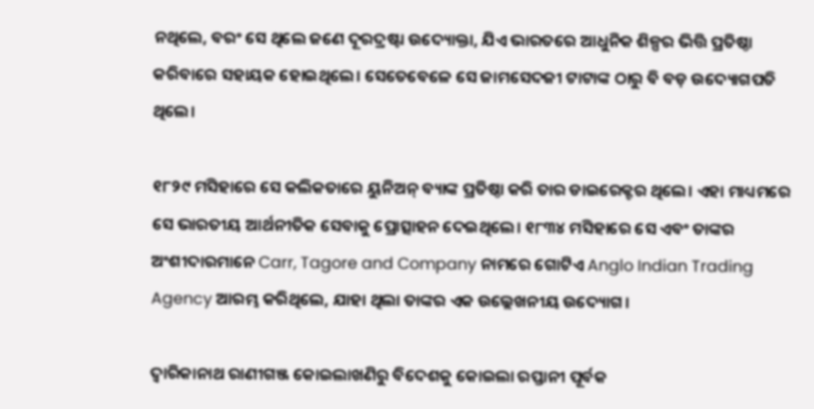ନଥିଲେ, ବରଂ ସେ ଥିଲେ ଜଣେ ଦୂରଦ୍ରଷ୍ଟା ଉଦ୍ୟୋକ୍ତା, ଯିଏ ଭାରତରେ ଆଧୁନିକ ଶିଳ୍ପର ଭିତ୍ତି ପ୍ରତିଷ୍ଠା କରିବାରେ ସହାୟକ ହୋଇଥିଲେ। ସେତେବେଳେ ସେ ଜାମସେଦଜୀ ଟାଟାଙ୍କ ଠାରୁ ବି ବଡ଼ ଉଦ୍ୟୋଗପତି ଥିଲେ।

୧୮୨୯ ମସିହାରେ ସେ କଲିକତାରେ ୟୁନିଅନ୍ ବ୍ୟାଙ୍କ ପ୍ରତିଷ୍ଠା କରି ତାର ଡାଇରେକ୍ଟର ଥିଲେ। ଏହା ମାଧ୍ୟମରେ ସେ ଭାରତୀୟ ଆର୍ଥନୀତିକ ସେବାକୁ ପ୍ରୋତ୍ସାହନ ଦେଇଥିଲେ। ୧୮୩୪ ମସିହାରେ ସେ ଏବଂ ତାଙ୍କର ଅଂଶୀଦାରମାନେ Carr, Tagore and Company ନାମରେ ଗୋଟିଏ Anglo Indian Trading Agency ଆରମ୍ଭ କରିଥିଲେ, ଯାହା ଥିଲା ତାଙ୍କର ଏକ ଉଲ୍ଲେଖନୀୟ ଉଦ୍ୟୋଗ।

ଦ୍ବାରିକାନାଥ ରାଣୀଗଞ୍ଜ କୋଇଲାଖଣିରୁ ବିଦେଶକୁ କୋଇଲା ରପ୍ତାନୀ ପୂର୍ବକ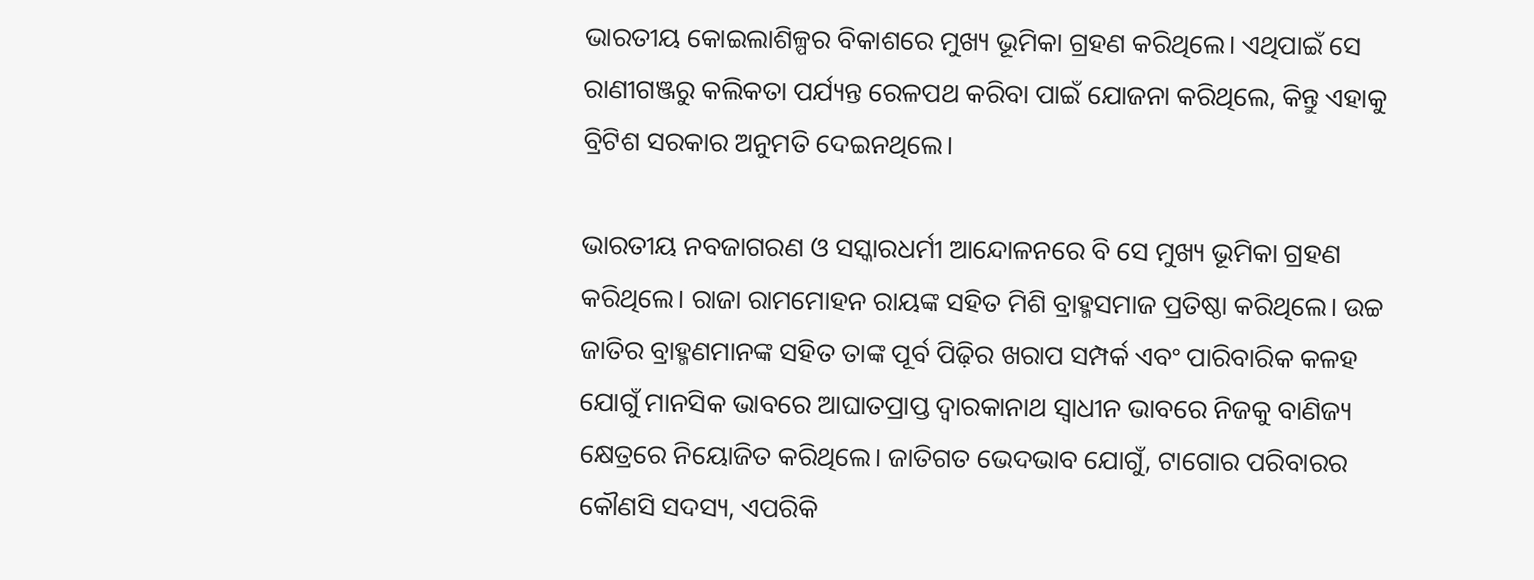ଭାରତୀୟ କୋଇଲାଶିଳ୍ପର ବିକାଶରେ ମୁଖ୍ୟ ଭୂମିକା ଗ୍ରହଣ କରିଥିଲେ। ଏଥିପାଇଁ ସେ ରାଣୀଗଞ୍ଜରୁ କଲିକତା ପର୍ଯ୍ୟନ୍ତ ରେଳପଥ କରିବା ପାଇଁ ଯୋଜନା କରିଥିଲେ, କିନ୍ତୁ ଏହାକୁ ବ୍ରିଟିଶ ସରକାର ଅନୁମତି ଦେଇନଥିଲେ।

ଭାରତୀୟ ନବଜାଗରଣ ଓ ସସ୍କାରଧର୍ମୀ ଆନ୍ଦୋଳନରେ ବି ସେ ମୁଖ୍ୟ ଭୂମିକା ଗ୍ରହଣ କରିଥିଲେ। ରାଜା ରାମମୋହନ ରାୟଙ୍କ ସହିତ ମିଶି ବ୍ରାହ୍ମସମାଜ ପ୍ରତିଷ୍ଠା କରିଥିଲେ। ଉଚ୍ଚ ଜାତିର ବ୍ରାହ୍ମଣମାନଙ୍କ ସହିତ ତାଙ୍କ ପୂର୍ବ ପିଢ଼ିର ଖରାପ ସମ୍ପର୍କ ଏବଂ ପାରିବାରିକ କଳହ ଯୋଗୁଁ ମାନସିକ ଭାବରେ ଆଘାତପ୍ରାପ୍ତ ଦ୍ୱାରକାନାଥ ସ୍ୱାଧୀନ ଭାବରେ ନିଜକୁ ବାଣିଜ୍ୟ କ୍ଷେତ୍ରରେ ନିୟୋଜିତ କରିଥିଲେ। ଜାତିଗତ ଭେଦଭାବ ଯୋଗୁଁ, ଟାଗୋର ପରିବାରର କୌଣସି ସଦସ୍ୟ, ଏପରିକି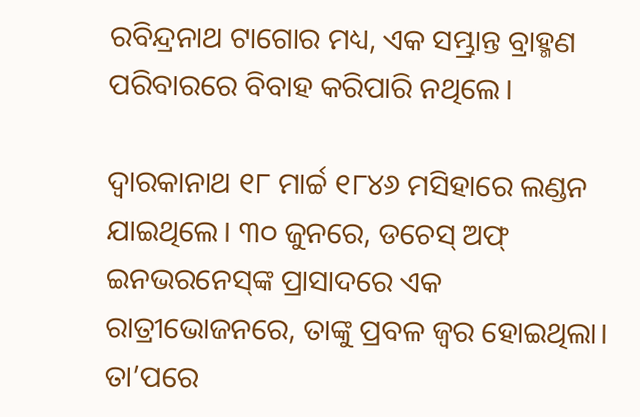ରବିନ୍ଦ୍ରନାଥ ଟାଗୋର ମଧ୍ୟ, ଏକ ସମ୍ଭ୍ରାନ୍ତ ବ୍ରାହ୍ମଣ ପରିବାରରେ ବିବାହ କରିପାରି ନଥିଲେ।

ଦ୍ୱାରକାନାଥ ୧୮ ମାର୍ଚ୍ଚ ୧୮୪୬ ମସିହାରେ ଲଣ୍ଡନ ଯାଇଥିଲେ। ୩୦ ଜୁନରେ, ଡଚେସ୍ ଅଫ୍ ଇନଭରନେସ୍‌ଙ୍କ ପ୍ରାସାଦରେ ଏକ ରାତ୍ରୀଭୋଜନରେ, ତାଙ୍କୁ ପ୍ରବଳ ଜ୍ୱର ହୋଇଥିଲା। ତା’ପରେ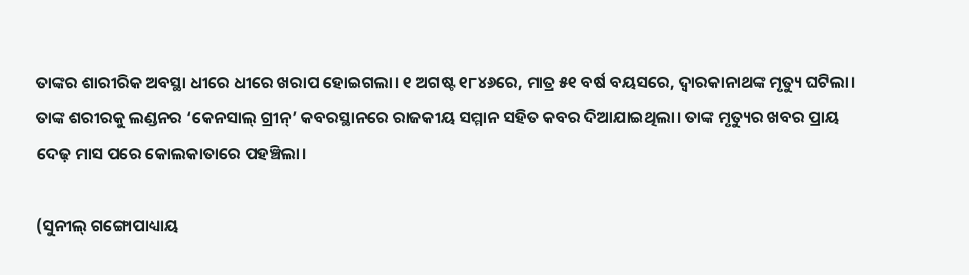ତାଙ୍କର ଶାରୀରିକ ଅବସ୍ଥା ଧୀରେ ଧୀରେ ଖରାପ ହୋଇଗଲା। ୧ ଅଗଷ୍ଟ ୧୮୪୬ରେ, ମାତ୍ର ୫୧ ବର୍ଷ ବୟସରେ, ଦ୍ୱାରକାନାଥଙ୍କ ମୃତ୍ୟୁ ଘଟିଲା। ତାଙ୍କ ଶରୀରକୁ ଲଣ୍ଡନର ‘କେନସାଲ୍ ଗ୍ରୀନ୍’ କବରସ୍ଥାନରେ ରାଜକୀୟ ସମ୍ମାନ ସହିତ କବର ଦିଆଯାଇଥିଲା। ତାଙ୍କ ମୃତ୍ୟୁର ଖବର ପ୍ରାୟ ଦେଢ଼ ମାସ ପରେ କୋଲକାତାରେ ପହଞ୍ଚିଲା।

(ସୁନୀଲ୍ ଗଙ୍ଗୋପାଧ୍ୟାୟ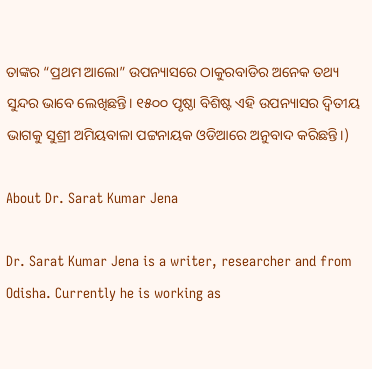ତାଙ୍କର “ପ୍ରଥମ ଆଲୋ” ଉପନ୍ୟାସରେ ଠାକୁରବାଡିର ଅନେକ ତଥ୍ୟ ସୁନ୍ଦର ଭାବେ ଲେଖିଛନ୍ତି। ୧୫୦୦ ପୃଷ୍ଠା ବିଶିଷ୍ଟ ଏହି ଉପନ୍ୟାସର ଦ୍ଵିତୀୟ ଭାଗକୁ ସୁଶ୍ରୀ ଅମିୟବାଳା ପଟ୍ଟନାୟକ ଓଡିଆରେ ଅନୁବାଦ କରିଛନ୍ତି।)

About Dr. Sarat Kumar Jena

Dr. Sarat Kumar Jena is a writer, researcher and from Odisha. Currently he is working as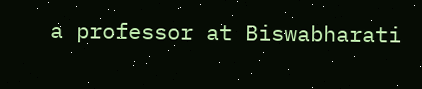a professor at Biswabharati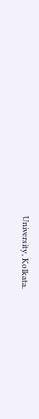University, Kolkata.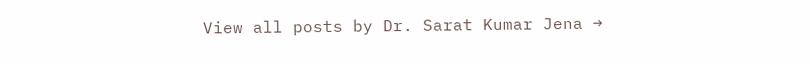View all posts by Dr. Sarat Kumar Jena →